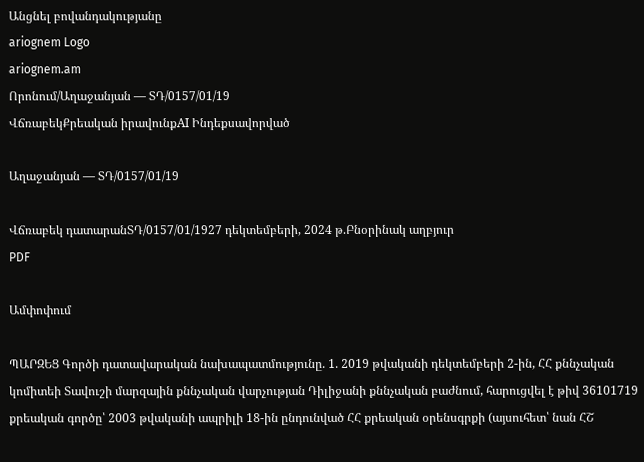Անցնել բովանդակությանը
ariognem Logo
ariognem.am
Որոնում/Աղաջանյան — ՏԴ/0157/01/19
ՎճռաբեկՔրեական իրավունքAI Ինդեքսավորված

Աղաջանյան — ՏԴ/0157/01/19

Վճռաբեկ դատարանՏԴ/0157/01/1927 դեկտեմբերի, 2024 թ.Բնօրինակ աղբյուր
PDF

Ամփոփում

ՊԱՐԶԵՑ Գործի դատավարական նախապատմությունը. 1. 2019 թվականի դեկտեմբերի 2-ին, ՀՀ քննչական կոմիտեի Տավուշի մարզային քննչական վարչության Դիլիջանի քննչական բաժնում, հարուցվել է թիվ 36101719 քրեական գործը՝ 2003 թվականի ապրիլի 18-ին ընդունված ՀՀ քրեական օրենսգրքի (այսուհետ՝ նան ՀՇ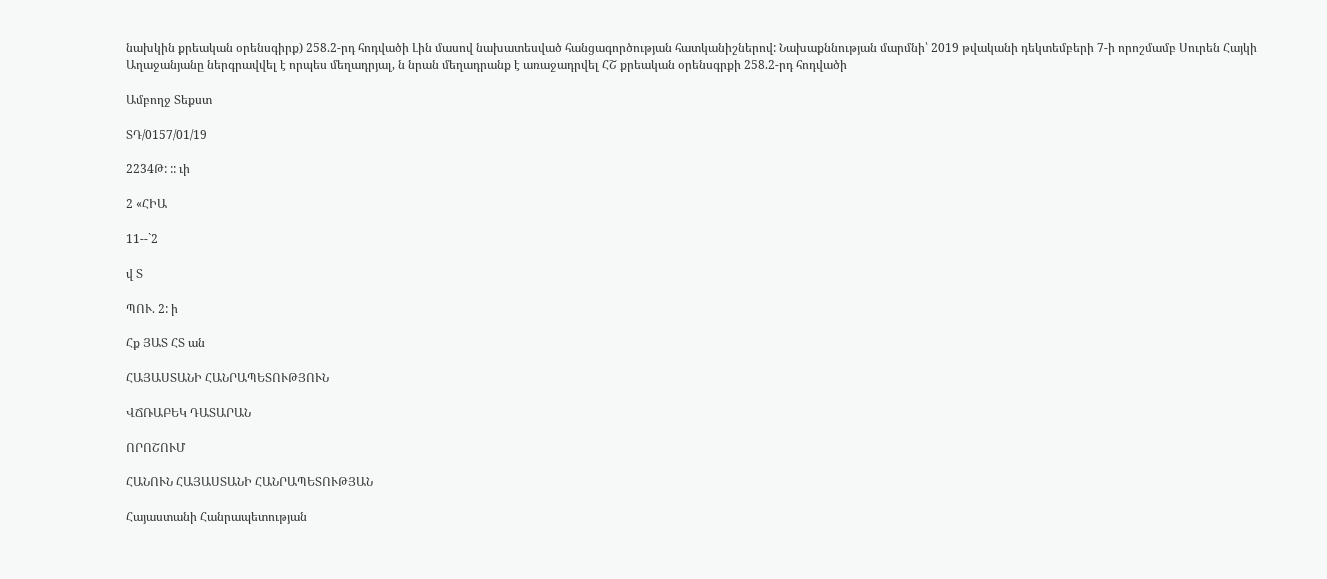նախկին քրեական օրենսգիրք) 258.2-րդ հոդվածի Լին մասով նախատեսված հանցագործության հատկանիշներով: Նախաքննության մարմնի՝ 2019 թվականի դեկտեմբերի 7-ի որոշմամբ Սուրեն Հայկի Աղաջանյանը ներգրավվել է որպես մեղադրյալ, ն նրան մեղադրանք է առաջադրվել ՀՇ քրեական օրենսգրքի 258.2-րդ հոդվածի

Ամբողջ Տեքստ

ՏԴ/0157/01/19

2234Թ: :: ւի

2 «ՀԻԱ

11--`2

վ Տ

ՊՈՒ. 2: ի

Հք ՅԱՏ ՀՏ ան

ՀԱՅԱՍՏԱՆԻ ՀԱՆՐԱՊԵՏՈՒԹՅՈՒՆ

ՎՃՌԱԲԵԿ ԴԱՏԱՐԱՆ

ՈՐՈՇՈՒՄ

ՀԱՆՈՒՆ ՀԱՅԱՍՏԱՆԻ ՀԱՆՐԱՊԵՏՈՒԹՅԱՆ

Հայաստանի Հանրապետության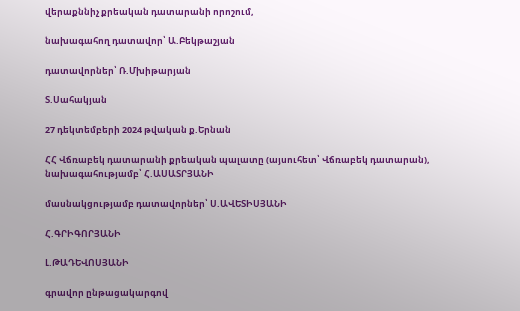վերաքննիչ քրեական դատարանի որոշում,

նախագահող դատավոր՝ Ա.Բեկթաշյան

դատավորներ՝ Ռ.Մխիթարյան

Տ.Սահակյան

27 դեկտեմբերի 2024 թվական ք.Երնան

ՀՀ Վճռաբեկ դատարանի քրեական պալատը (այսուհետ՝ Վճռաբեկ դատարան), նախագահությամբ՝ Հ.ԱՍԱՏՐՅԱՆԻ

մասնակցությամբ դատավորներ՝ Ս.ԱՎԵՏԻՍՅԱՆԻ

Հ.ԳՐԻԳՈՐՅԱՆԻ

Լ.ԹԱԴԵՎՈՍՅԱՆԻ

գրավոր ընթացակարգով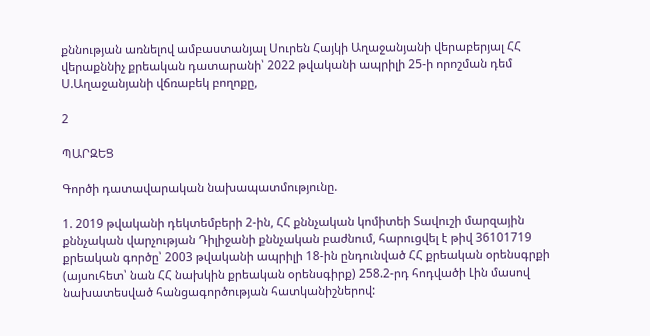քննության առնելով ամբաստանյալ Սուրեն Հայկի Աղաջանյանի վերաբերյալ ՀՀ վերաքննիչ քրեական դատարանի՝ 2022 թվականի ապրիլի 25-ի որոշման դեմ Ս.Աղաջանյանի վճռաբեկ բողոքը,

2

ՊԱՐԶԵՑ

Գործի դատավարական նախապատմությունը.

1. 2019 թվականի դեկտեմբերի 2-ին, ՀՀ քննչական կոմիտեի Տավուշի մարզային քննչական վարչության Դիլիջանի քննչական բաժնում, հարուցվել է թիվ 36101719 քրեական գործը՝ 2003 թվականի ապրիլի 18-ին ընդունված ՀՀ քրեական օրենսգրքի (այսուհետ՝ նան ՀՀ նախկին քրեական օրենսգիրք) 258.2-րդ հոդվածի Լին մասով նախատեսված հանցագործության հատկանիշներով: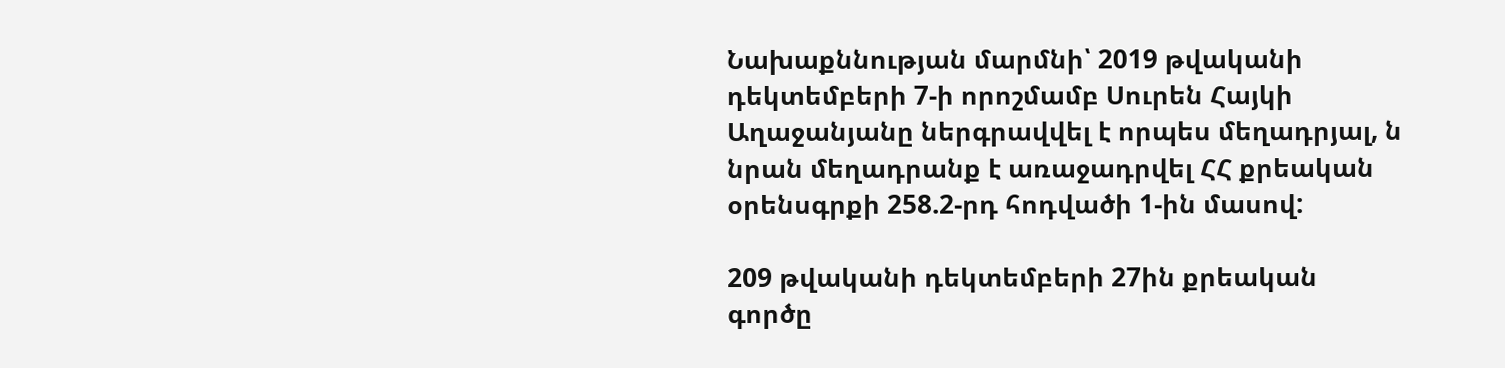Նախաքննության մարմնի՝ 2019 թվականի դեկտեմբերի 7-ի որոշմամբ Սուրեն Հայկի Աղաջանյանը ներգրավվել է որպես մեղադրյալ, ն նրան մեղադրանք է առաջադրվել ՀՀ քրեական օրենսգրքի 258.2-րդ հոդվածի 1-ին մասով:

209 թվականի դեկտեմբերի 27ին քրեական գործը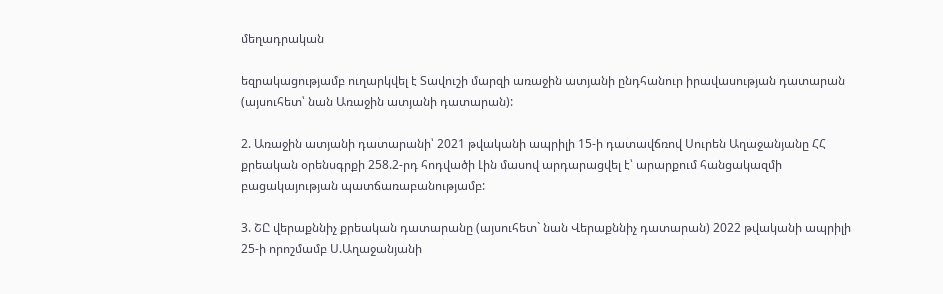մեղադրական

եզրակացությամբ ուղարկվել է Տավուշի մարզի առաջին ատյանի ընդհանուր իրավասության դատարան (այսուհետ՝ նան Առաջին ատյանի դատարան):

2. Առաջին ատյանի դատարանի՝ 2021 թվականի ապրիլի 15-ի դատավճռով Սուրեն Աղաջանյանը ՀՀ քրեական օրենսգրքի 258.2-րդ հոդվածի Լին մասով արդարացվել է՝ արարքում հանցակազմի բացակայության պատճառաբանությամբ:

3. ՇԸ վերաքննիչ քրեական դատարանը (այսուհետ` նան Վերաքննիչ դատարան) 2022 թվականի ապրիլի 25-ի որոշմամբ Ս.Աղաջանյանի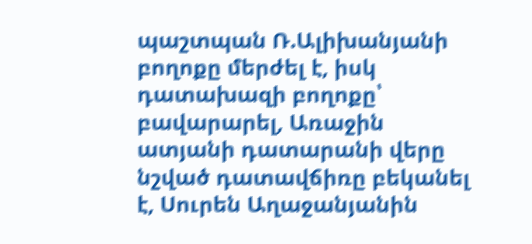պաշտպան Ռ.Ալիխանյանի բողոքը մերժել է, իսկ դատախազի բողոքը՝ բավարարել, Առաջին ատյանի դատարանի վերը նշված դատավճիռը բեկանել է, Սուրեն Աղաջանյանին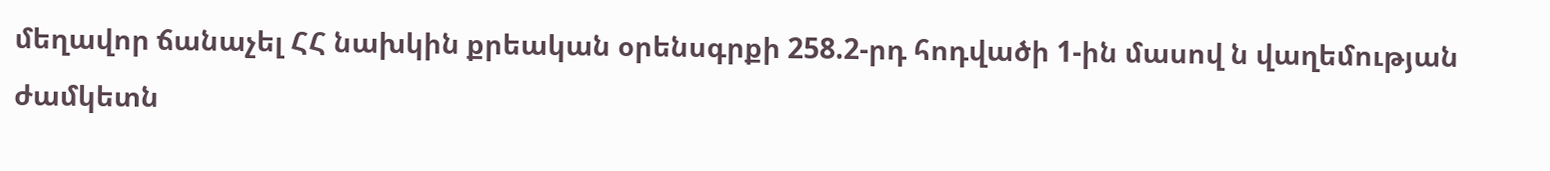մեղավոր ճանաչել ՀՀ նախկին քրեական օրենսգրքի 258.2-րդ հոդվածի 1-ին մասով ն վաղեմության ժամկետն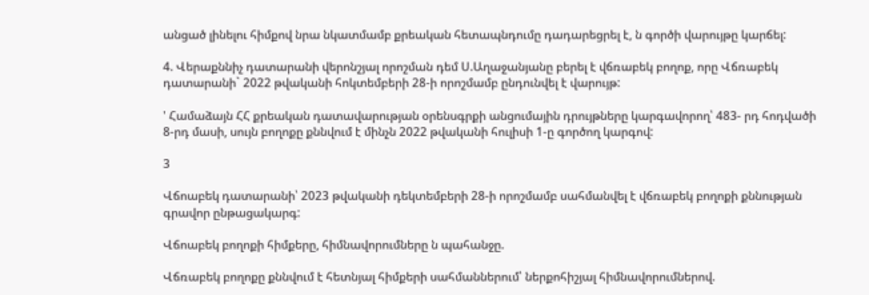անցած լինելու հիմքով նրա նկատմամբ քրեական հետապնդումը դադարեցրել է, ն գործի վարույթը կարճել:

4. Վերաքննիչ դատարանի վերոնշյալ որոշման դեմ Ս.Աղաջանյանը բերել է վճռաբեկ բողոք, որը Վճռաբեկ դատարանի` 2022 թվականի հոկտեմբերի 28-ի որոշմամբ ընդունվել է վարույթ:

' Համաձայն ՀՀ քրեական դատավարության օրենսգրքի անցումային դրույթները կարգավորող՝ 483- րդ հոդվածի 8-րդ մասի, սույն բողոքը քննվում է մինչն 2022 թվականի հուլիսի 1-ը գործող կարգով:

3

Վճոաբեկ դատարանի՝ 2023 թվականի դեկտեմբերի 28-ի որոշմամբ սահմանվել է վճռաբեկ բողոքի քննության գրավոր ընթացակարգ:

Վճոաբեկ բողոքի հիմքերը, հիմնավորումները ն պահանջը.

Վճռաբեկ բողոքը քննվում է հետնյալ հիմքերի սահմաններում՝ ներքոհիշյալ հիմնավորումներով.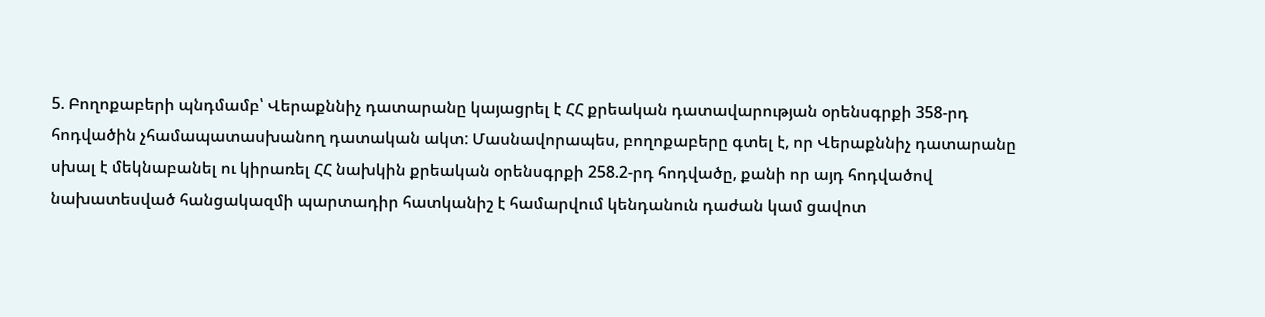5. Բողոքաբերի պնդմամբ՝ Վերաքննիչ դատարանը կայացրել է ՀՀ քրեական դատավարության օրենսգրքի 358-րդ հոդվածին չհամապատասխանող դատական ակտ: Մասնավորապես, բողոքաբերը գտել է, որ Վերաքննիչ դատարանը սխալ է մեկնաբանել ու կիրառել ՀՀ նախկին քրեական օրենսգրքի 258.2-րդ հոդվածը, քանի որ այդ հոդվածով նախատեսված հանցակազմի պարտադիր հատկանիշ է համարվում կենդանուն դաժան կամ ցավոտ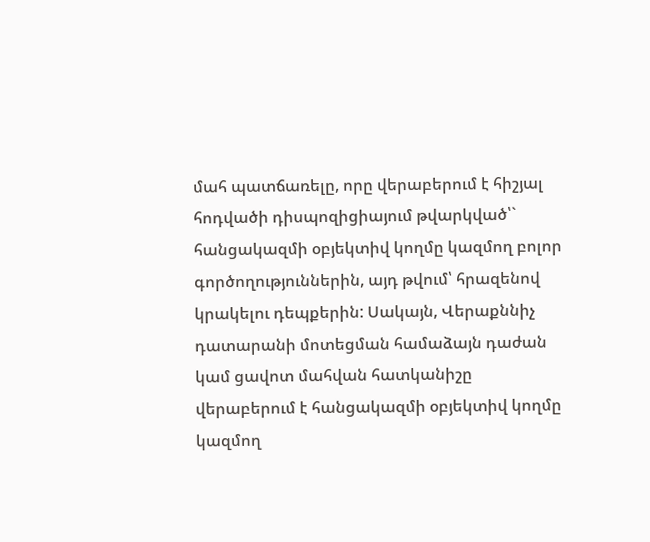մահ պատճառելը, որը վերաբերում է հիշյալ հոդվածի դիսպոզիցիայում թվարկված՝` հանցակազմի օբյեկտիվ կողմը կազմող բոլոր գործողություններին, այդ թվում՝ հրազենով կրակելու դեպքերին: Սակայն, Վերաքննիչ դատարանի մոտեցման համաձայն դաժան կամ ցավոտ մահվան հատկանիշը վերաբերում է հանցակազմի օբյեկտիվ կողմը կազմող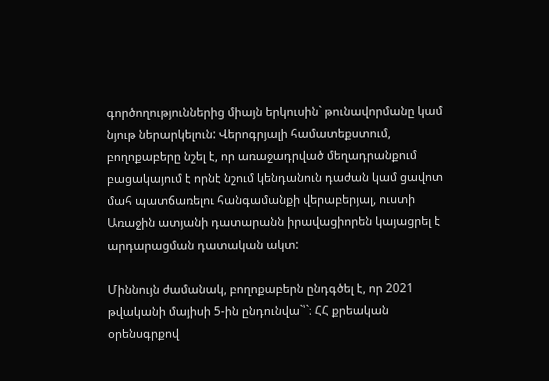գործողություններից միայն երկուսին` թունավորմանը կամ նյութ ներարկելուն: Վերոգրյալի համատեքստում, բողոքաբերը նշել է, որ առաջադրված մեղադրանքում բացակայում է որնէ նշում կենդանուն դաժան կամ ցավոտ մահ պատճառելու հանգամանքի վերաբերյալ, ուստի Առաջին ատյանի դատարանն իրավացիորեն կայացրել է արդարացման դատական ակտ:

Միննույն ժամանակ, բողոքաբերն ընդգծել է, որ 2021 թվականի մայիսի 5-ին ընդունվա`՝`։ ՀՀ քրեական օրենսգրքով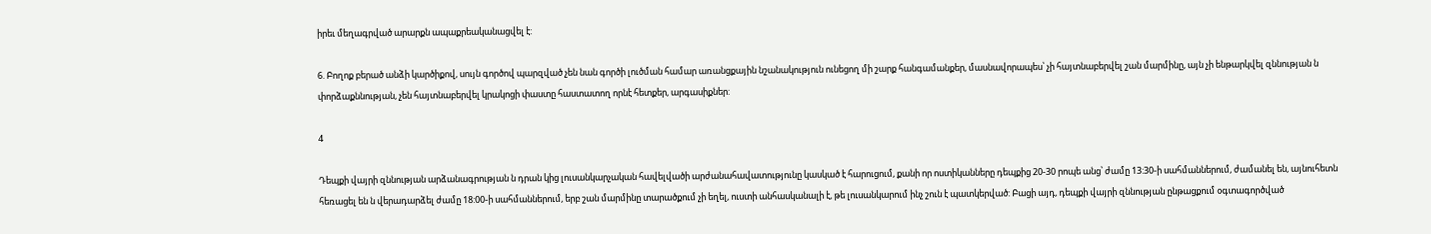իրեւ մեղագրված արարքն ապաքրեականացվել է:

6. Բողոք բերած անձի կարծիքով, սույն գործով պարզված չեն նան գործի լուծման համար առանցքային նշանակություն ունեցող մի շարք հանգամանքեր, մասնավորապես՝ չի հայտնաբերվել շան մարմինը, այն չի ենթարկվել զննության ն փորձաքննության, չեն հայտնաբերվել կրակոցի փաստը հաստատող որնէ հետքեր, արգասիքներ:

4

Դեպքի վայրի զննության արձանագրության ն դրան կից լուսանկարչական հավելվածի արժանահավատությունը կասկած է հարուցում, քանի որ ոստիկանները դեպքից 20-30 րոպե անց՝ ժամը 13:30-ի սահմաններում, ժամանել են, այնուհետն հեռացել են ն վերադարձել ժամը 18:00-ի սահմաններում, երբ շան մարմինը տարածքում չի եղել, ուստի անհասկանալի է, թե լուսանկարում ինչ շուն է պատկերված: Բացի այդ, դեպքի վայրի զննության ընթացքում օգտագործված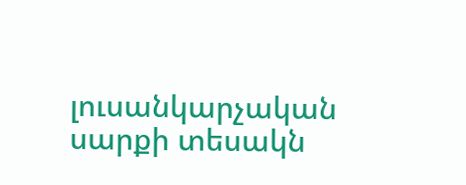լուսանկարչական սարքի տեսակն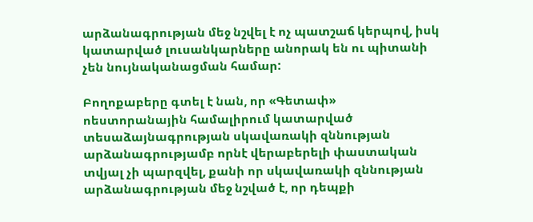արձանագրության մեջ նշվել է ոչ պատշաճ կերպով, իսկ կատարված լուսանկարները անորակ են ու պիտանի չեն նույնականացման համար:

Բողոքաբերը գտել է նան, որ «Գետափ» ոեստորանային համալիրում կատարված տեսաձայնագրության սկավառակի զննության արձանագրությամբ որնէ վերաբերելի փաստական տվյալ չի պարզվել, քանի որ սկավառակի զննության արձանագրության մեջ նշված է, որ դեպքի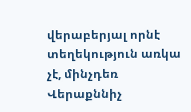վերաբերյալ որնէ տեղեկություն առկա չէ, մինչդեռ Վերաքննիչ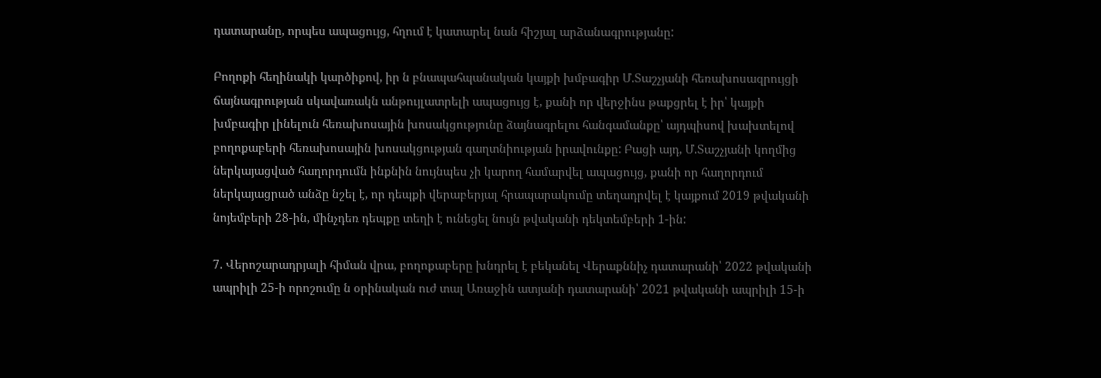դատարանը, որպես ապացույց, հղում է կատարել նան հիշյալ արձանագրությանը:

Բողոքի հեղինակի կարծիքով, իր ն բնապահպանական կայքի խմբագիր Մ.Տաշչյանի հեռախոսազրույցի ճայնագրության սկավառակն անթույլատրելի ապացույց է, քանի որ վերջինս թաքցրել է իր՝ կայքի խմբագիր լինելուն հեռախոսային խոսակցությունը ձայնագրելու հանգամանքը՝ այդպիսով խախտելով բողոքաբերի հեռախոսային խոսակցության գաղտնիության իրավունքը: Բացի այդ, Մ.Տաշչյանի կողմից ներկայացված հաղորդումն ինքնին նույնպես չի կարող համարվել ապացույց, քանի որ հաղորդում ներկայացրած անձը նշել է, որ դեպքի վերաբերյալ հրապարակումը տեղադրվել է կայքում 2019 թվականի նոյեմբերի 28-ին, մինչդեռ դեպքը տեղի է ունեցել նույն թվականի դեկտեմբերի 1-ին:

7. Վերոշարադրյալի հիման վրա, բողոքաբերը խնդրել է բեկանել Վերաքննիչ դատարանի՝ 2022 թվականի ապրիլի 25-ի որոշումը ն օրինական ուժ տալ Առաջին ատյանի դատարանի՝ 2021 թվականի ապրիլի 15-ի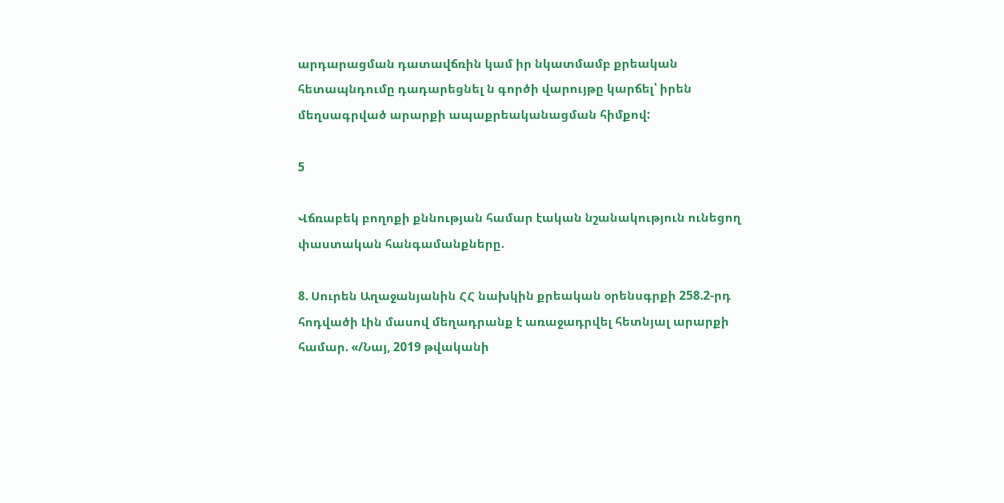արդարացման դատավճռին կամ իր նկատմամբ քրեական հետապնդումը դադարեցնել ն գործի վարույթը կարճել՝ իրեն մեղսագրված արարքի ապաքրեականացման հիմքով:

5

Վճռաբեկ բողոքի քննության համար էական նշանակություն ունեցող փաստական հանգամանքները.

8. Սուրեն Աղաջանյանին ՀՀ նախկին քրեական օրենսգրքի 258.2-րդ հոդվածի Լին մասով մեղադրանք է առաջադրվել հետնյալ արարքի համար. «/Նայ, 2019 թվականի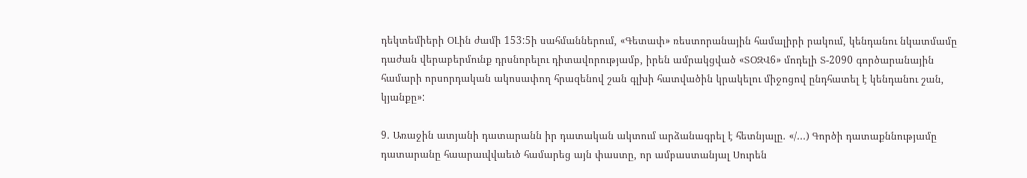դեկտեմիերի ՕԼին ժամի 153:5ի սահմաններում, «Գետափ» ռեստորանային համալիրի րակում, կենդանու նկատմամը դաժան վերաբերմունք դրսնորելու դիտավորությամբ, իրեն ամրակցված «ՏՕԶՎ6» մոդելի Տ-2090 գործարանային համարի որսորդական ակոսափող հրազենով շան գլխի հատվածին կրակելու միջոցով ընդհատել է կենդանու շան, կյանքը»:

9. Առաջին ատյանի դատարանն իր դատական ակտում արձանագրել է հետնյալը. «/...) Գործի դատաքննությամը դատարանը հաարաւվվաեւծ համարեց այն փաստը, որ ամբաստանյալ Սուրեն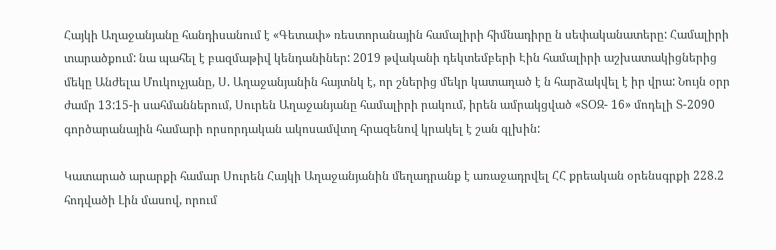Հայկի Աղաջանյանը հանդիսանում է «Գետափ» ռեստորանային համալիրի հիմնադիրը ն սեփականատերը: Համալիրի տարածքում: նա պահել է բազմաթիվ կենդանիներ: 2019 թվականի դեկտեմբերի Էին համալիրի աշխատակիցներից մեկը Անժելա Մուկուչյանը, Ս. Աղաջանյանին հայտնկ է, որ շներից մեկր կատաղած է ն հարձակվել է իր վրա: Նույն օրր ժամր 13:15-ի սահմաններում, Սուրեն Աղաջանյանը համալիրի րակում, իրեն ամրակցված «ՏՕԶ- 16» մոդելի Տ-2090 գործարանային համարի որսորդական ակոսամվտղ հրազենով կրակել է շան գլխին:

Կատարած արարքի համար Սուրեն Հայկի Աղաջանյանին մեղադրանք է առաջադրվել ՀՀ քրեական օրենսգրքի 228.2 հոդվածի Լին մասով, որում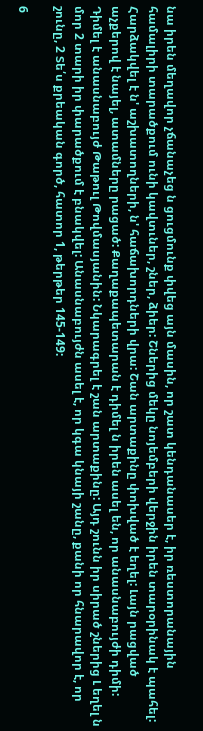նա իրեն մեղավոր չճանաչեց ն ցուցմունք փվեց այն մասին, որ շատ կենդանասեր է, իր ռեստորանային համալիրի տարածքում ունի կավտւներ, շներ, ձիեր: Շներից մեկը նոյեմբերի վերջին իրեն տարօրինակ է պահել: Հարձակվել է ն' աշխատողների, ն' հաճախորդների վրա: Շան արտաքինը փոխված է եղել: Լայն րացված աչքերով է նայել, ատամները րացած: Քաղաքապետարան է դիմել ն իրեն ասել են, որ անասնաբույժի դիմի: Դիմել է անասնաբույժ Թաթուլ Թովմասյանին: Նկարագրել է շան արտաքինը: Այդ շունն իր սիրած շներից Լ եղել ն մոր 2 տարի իր փարածքում է բնակվել: Անասնաբույժն ասել է, որ կգա կնայի շանը, քանի որ հնարավոր է, որ շունը, 2 Տե՛ս քրեական գործ, հատոր 1, թերթեր 145-149:

6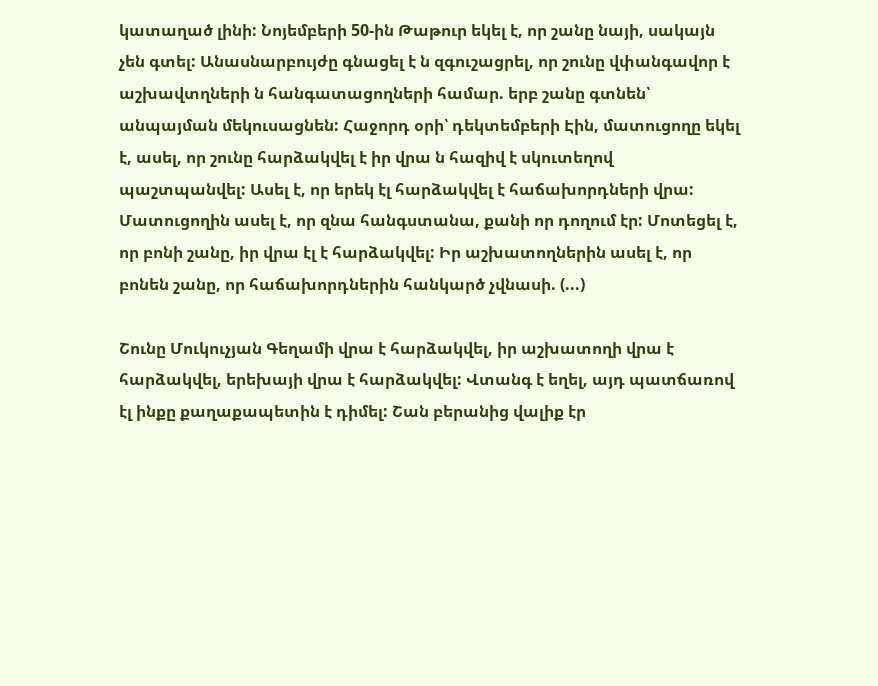կատաղած լինի: Նոյեմբերի 50-ին Թաթուր եկել է, որ շանը նայի, սակայն չեն գտել: Անասնարբույժը գնացել է ն զգուշացրել, որ շունը վփանգավոր է աշխավտղների ն հանգատացողների համար. երբ շանը գտնեն՝ անպայման մեկուսացնեն: Հաջորդ օրի՝ դեկտեմբերի Էին, մատուցողը եկել է, ասել, որ շունը հարձակվել է իր վրա ն հազիվ է սկուտեղով պաշտպանվել: Ասել է, որ երեկ էլ հարձակվել է հաճախորդների վրա: Մատուցողին ասել է, որ զնա հանգստանա, քանի որ դողում էր: Մոտեցել է, որ բոնի շանը, իր վրա էլ է հարձակվել: Իր աշխատողներին ասել է, որ բոնեն շանը, որ հաճախորդներին հանկարծ չվնասի. (...)

Շունը Մուկուչյան Գեղամի վրա է հարձակվել, իր աշխատողի վրա է հարձակվել, երեխայի վրա է հարձակվել: Վտանգ է եղել, այդ պատճառով էլ ինքը քաղաքապետին է դիմել: Շան բերանից վալիք էր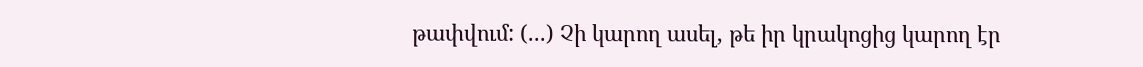թափվում: (...) Չի կարող ասել, թե իր կրակոցից կարող էր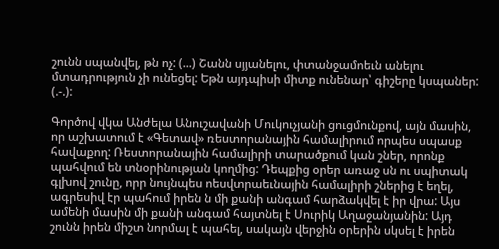շունն սպանվել, թն ոչ: (...) Շանն սյյանելու, փտանջամոեւն անելու մտադրություն չի ունեցել: Եթն այդպիսի միտք ունենար՝ գիշերը կսպաներ: (.-.):

Գործով վկա Անժելա Անուշավանի Մուկուչյանի ցուցմունքով, այն մասին, որ աշխատում է «Գետավ» ռեստորանային համալիրում որպես սպասք հավաքող: Ռեստորանային համալիրի տարածքում կան շներ, որոնք պահվում են տնօրինության կողմից: Դեպքից օրեր առաջ սն ու սպիտակ գլխով շունը, որր նույնպես ոեսվտրաեւնային համալիրի շներից է եղել, ագրեսիվ էր պահում իրեն ն մի քանի անգամ հարձակվել է իր վրա: Այս ամենի մասին մի քանի անգամ հայտնել է Սուրիկ Աղաջանյանին: Այդ շունն իրեն միշտ նորմալ է պահել, սակայն վերջին օրերին սկսել է իրեն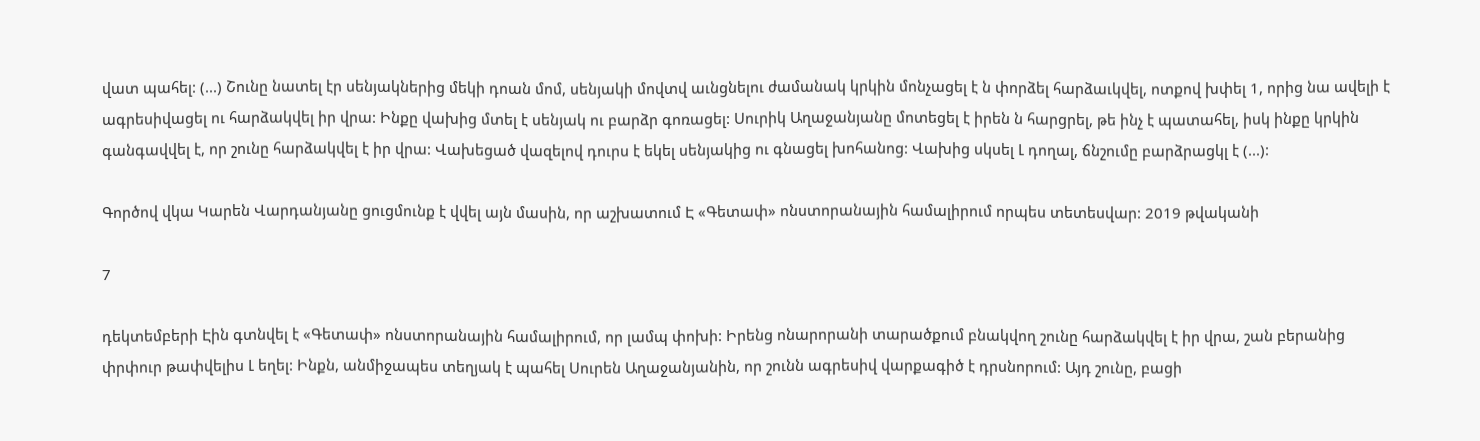վատ պահել: (...) Շունը նատել էր սենյակներից մեկի դոան մոմ, սենյակի մովտվ աւնցնելու ժամանակ կրկին մոնչացել է ն փորձել հարձաւկվել, ոտքով խփել 1, որից նա ավելի է ագրեսիվացել ու հարձակվել իր վրա: Ինքը վախից մտել է սենյակ ու բարձր գոռացել: Սուրիկ Աղաջանյանը մոտեցել է իրեն ն հարցրել, թե ինչ է պատահել, իսկ ինքը կրկին գանգավվել է, որ շունը հարձակվել է իր վրա: Վախեցած վազելով դուրս է եկել սենյակից ու գնացել խոհանոց: Վախից սկսել Լ դողալ, ճնշումը բարձրացկլ է (...):

Գործով վկա Կարեն Վարդանյանը ցուցմունք է վվել այն մասին, որ աշխատում Է «Գետափ» ոնստորանային համալիրում որպես տետեսվար: 2019 թվականի

7

դեկտեմբերի Էին գտնվել է «Գետափ» ոնստորանային համալիրում, որ լամպ փոխի: Իրենց ոնարորանի տարածքում բնակվող շունը հարձակվել է իր վրա, շան բերանից փրփուր թափվելիս Լ եղել: Ինքն, անմիջապես տեղյակ է պահել Սուրեն Աղաջանյանին, որ շունն ագրեսիվ վարքագիծ է դրսնորում: Այդ շունը, բացի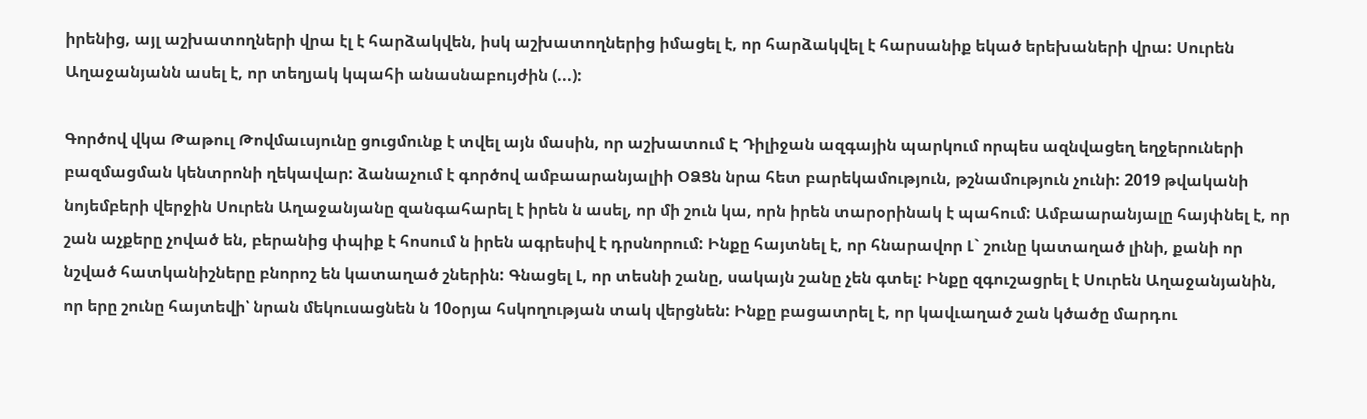իրենից, այլ աշխատողների վրա էլ է հարձակվեն, իսկ աշխատողներից իմացել է, որ հարձակվել է հարսանիք եկած երեխաների վրա: Սուրեն Աղաջանյանն ասել է, որ տեղյակ կպահի անասնաբույժին (...):

Գործով վկա Թաթուլ Թովմաւսյունը ցուցմունք է տվել այն մասին, որ աշխատում Է Դիլիջան ազգային պարկում որպես ազնվացեղ եղջերուների բազմացման կենտրոնի ղեկավար: ձանաչում է գործով ամբաարանյալիի ՕՁՑն նրա հետ բարեկամություն, թշնամություն չունի: 2019 թվականի նոյեմբերի վերջին Սուրեն Աղաջանյանը զանգահարել է իրեն ն ասել, որ մի շուն կա, որն իրեն տարօրինակ է պահում: Ամբաարանյալը հայփնել է, որ շան աչքերը չոված են, բերանից փպիք է հոսում ն իրեն ագրեսիվ է դրսնորում: Ինքը հայտնել է, որ հնարավոր Լ` շունը կատաղած լինի, քանի որ նշված հատկանիշները բնորոշ են կատաղած շներին: Գնացել Լ, որ տեսնի շանը, սակայն շանը չեն գտել: Ինքը զգուշացրել է Սուրեն Աղաջանյանին, որ երը շունը հայտեվի՝ նրան մեկուսացնեն ն 10օրյա հսկողության տակ վերցնեն: Ինքը բացատրել է, որ կավւաղած շան կծածը մարդու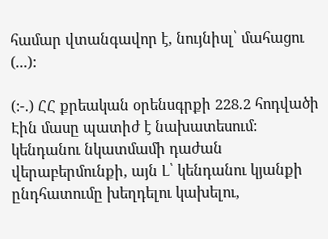համար վտանգավոր է, նույնիսլ՝ մահացու (...):

(:-.) ՀՀ քրեական օրենսգրքի 228.2 հոդվածի Էին մասը պատիժ է նախատեսում: կենդանու նկատմամի դաժան վերաբերմունքի, այն Լ՝ կենդանու կյանքի ընդհատումը խեղդելու կախելու,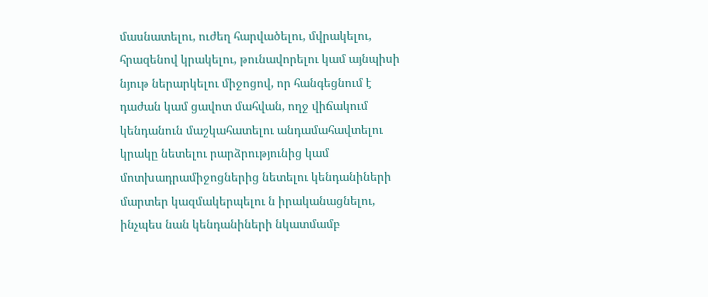մասնատելու, ուժեղ հարվածելու, մվրակելու, հրազենով կրակելու, թունավորելու կամ այնպիսի նյութ ներարկելու միջոցով, որ հանգեցնում է դաժան կամ ցավոտ մահվան, ողջ վիճակում կենդանուն մաշկահատելու անդամահավտելու կրակը նետելու րարձրությունից կամ մոտխադրամիջոցներից նետելու կենդանիների մարտեր կազմակերպելու ն իրականացնելու, ինչպես նան կենդանիների նկատմամբ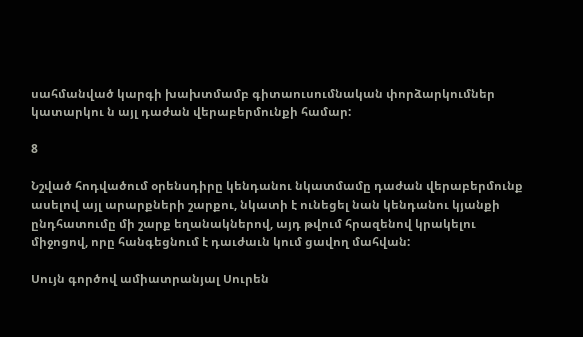սահմանված կարգի խախտմամբ գիտաուսումնական փորձարկումներ կատարկու ն այլ դաժան վերաբերմունքի համար:

8

Նշված հոդվածում օրենսդիրը կենդանու նկատմամը դաժան վերաբերմունք ասելով այլ արարքների շարքու, նկատի է ունեցել նան կենդանու կյանքի ընդհատումը մի շարք եղանակներով, այդ թվում հրազենով կրակելու միջոցով, որը հանգեցնում է դաւժաւն կում ցավող մահվան:

Սույն գործով ամիատրանյալ Սուրեն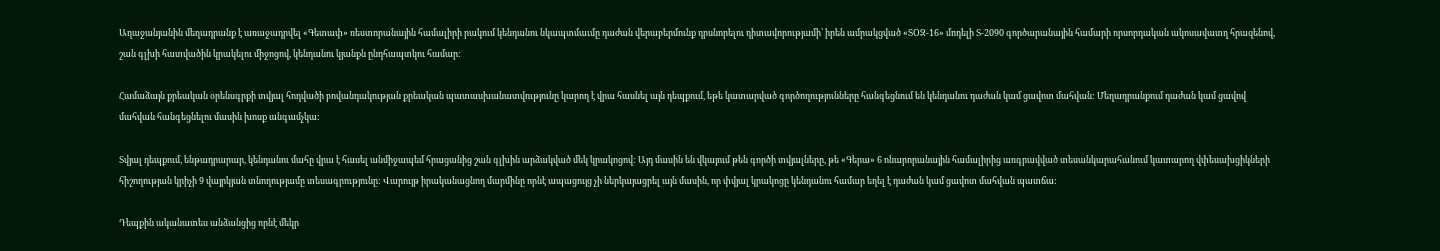Աղաջանյանին մեղադրանք է առաջադրվել «Գետափ» ռեստորանային համալիրի րակում կենդանու նկապտմաւմը դաժան վերաբերմունք դրսնորելու դիտավորությամի՝ իրեն ամրակցված «ՏՕԶ-16» մոդելի Տ-2090 գործարանային համարի որսորդական ակոսավատղ հրազենով, շան գլխի հատվածին կրակելու միջոցով, կենդանու կյանքն ընդհապտկու համար:

Համաձայն քրեական օրենսգրքի տվյալ հոդվածի բովանդակության քրեական պատասխանատվությունը կարող է վրա հասնել այն դեպքում, եթե կատարված գործողությունները հանգեցնում են կենդանու դաժան կամ ցավոտ մահվան: Մեղադրանքում դաժան կամ ցավով մահվան հանգեցնելու մասին խոսք անգամչկա:

Տվյալ դեպքում, ենթադրարար, կենդանու մահը վրա է հասել անմիջապեմ հրացանից շան գլխին արձակված մեկ կրակոցով: Այդ մասին են վկայում թեն գործի տվյալները, թե «Գերա» 6 ոնարորանային համալիրից առգրավված տեսանկարահանում կատարող վփեսախցիկների հիշողության կրիչի 9 վայրկյան տնողությամը տեսագրությունը: Վարույթ իրականացնող մարմինը որնէ ապացույց չի ներկայացրել այն մասին, որ փվյալ կրակոցը կենդանու համար եղել է դաժան կամ ցավոտ մահվան պատճա:

Դեպքին ականատես անձանցից որնէ մեկր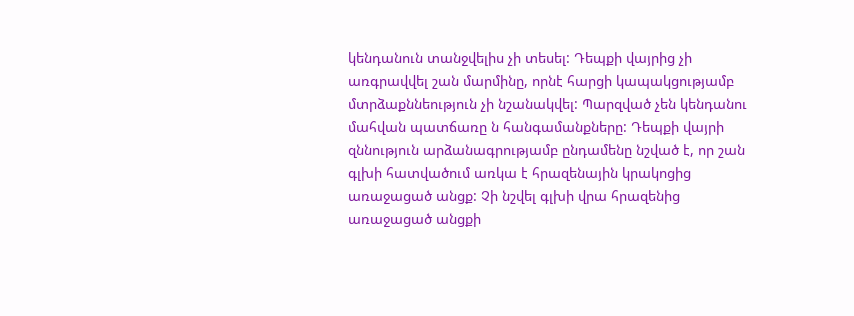կենդանուն տանջվելիս չի տեսել: Դեպքի վայրից չի առգրավվել շան մարմինը, որնէ հարցի կապակցությամբ մտրձաքննեություն չի նշանակվել: Պարզված չեն կենդանու մահվան պատճառը ն հանգամանքները: Դեպքի վայրի զննություն արձանագրությամբ ընդամենը նշված է, որ շան գլխի հատվածում առկա է հրազենային կրակոցից առաջացած անցք: Չի նշվել գլխի վրա հրազենից առաջացած անցքի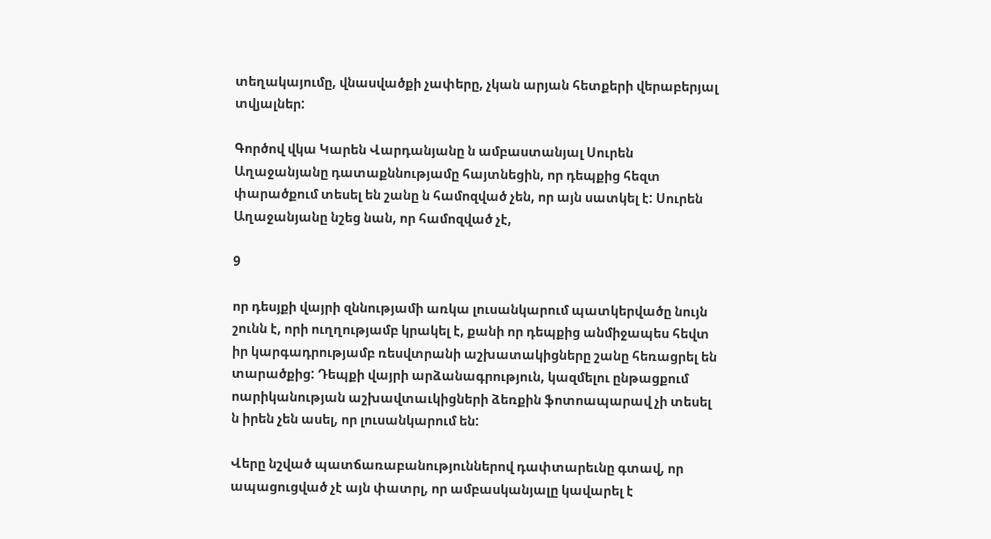տեղակայումը, վնասվածքի չափերը, չկան արյան հետքերի վերաբերյալ տվյալներ:

Գործով վկա Կարեն Վարդանյանը ն ամբաստանյալ Սուրեն Աղաջանյանը դատաքննությամը հայտնեցին, որ դեպքից հեզտ փարածքում տեսել են շանը ն համոզված չեն, որ այն սատկել է: Սուրեն Աղաջանյանը նշեց նան, որ համոզված չէ,

9

որ դեսյքի վայրի զննությամի առկա լուսանկարում պատկերվածը նույն շունն է, որի ուղղությամբ կրակել է, քանի որ դեպքից անմիջապես հեվտ իր կարգադրությամբ ռեսվտրանի աշխատակիցները շանը հեռացրել են տարածքից: Դեպքի վայրի արձանագրություն, կազմելու ընթացքում ոարիկանության աշխավտաւկիցների ձեռքին ֆոտոապարավ չի տեսել ն իրեն չեն ասել, որ լուսանկարում են:

Վերը նշված պատճառաբանություններով դափտարեւնը գտավ, որ ապացուցված չէ այն փատրլ, որ ամբասկանյալը կավարել է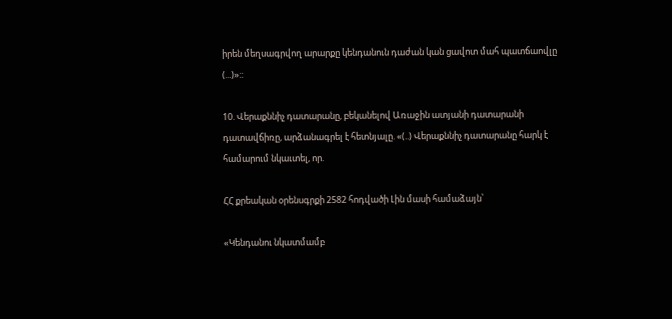իրեն մեղսագրվող արարքը կենդանուն դաժան կան ցավոտ մահ պատճաովլը (...)»::

10. Վերաքննիչ դատարանը, բեկանելով Առաջին ատյանի դատարանի դատավճիռը, արձանագրել է հետնյալը. «(..) Վերաքննիչ դատարանը հարկ է համարում նկաւտել, որ.

ՀՀ քրեական օրենսգրքի 2582 հոդվածի Լին մասի համաձայն՝

«Կենդանու նկատմամբ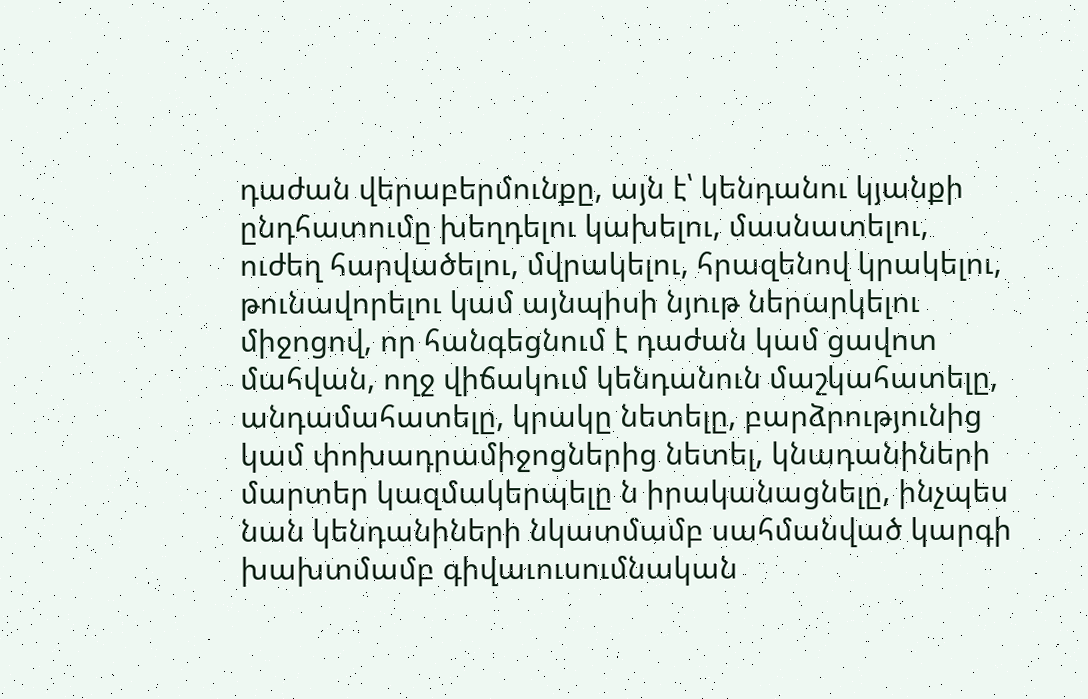դաժան վերաբերմունքը, այն է՝ կենդանու կյանքի ընդհատումը խեղդելու կախելու, մասնատելու, ուժեղ հարվածելու, մվրակելու, հրազենով կրակելու, թունավորելու կամ այնպիսի նյութ ներարկելու միջոցով, որ հանգեցնում է դաժան կամ ցավոտ մահվան, ողջ վիճակում կենդանուն մաշկահատելը, անդամահատելը, կրակը նետելը, բարձրությունից կամ փոխադրամիջոցներից նետել, կնադանիների մարտեր կազմակերպելը ն իրականացնելը, ինչպես նան կենդանիների նկատմամբ սահմանված կարգի խախտմամբ գիվաւուսումնական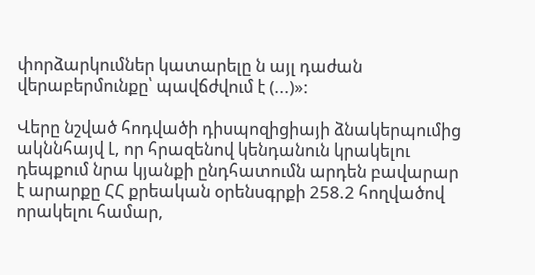փորձարկումներ կատարելը ն այլ դաժան վերաբերմունքը՝ պավճժվում է (...)»:

Վերը նշված հոդվածի դիսպոզիցիայի ձնակերպումից ակննհայվ Լ, որ հրազենով կենդանուն կրակելու դեպքում նրա կյանքի ընդհատումն արդեն բավարար է արարքը ՀՀ քրեական օրենսգրքի 258.2 հողվածով որակելու համար,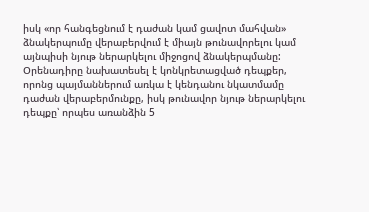իսկ «որ հանգեցնում է դաժան կամ ցավոտ մահվան» ձնակերպումը վերաբերվում է միայն թունավորելու կամ այնպիսի նյութ ներարկելու միջոցով ձնակերպմանը: Օրենադիրը նախատեսել է կոնկրետացված դեպքեր, որոնց պայմաններում առկա է կենդանու նկատմամը դաժան վերաբերմունքը, իսկ թունավոր նյութ ներարկելու դեպքը՝ որպես առանձին 5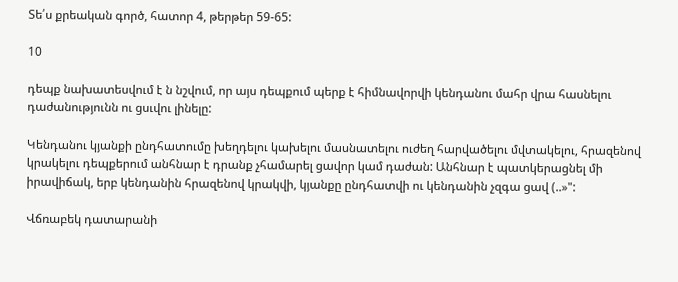Տե՛ս քրեական գործ, հատոր 4, թերթեր 59-65:

10

դեպք նախատեսվում է ն նշվում, որ այս դեպքում պերք է հիմնավորվի կենդանու մահր վրա հասնելու դաժանությունն ու ցսւվու լինելը:

Կենդանու կյանքի ընդհատումը խեղդելու կախելու մասնատելու ուժեղ հարվածելու մվտակելու, հրազենով կրակելու դեպքերում անհնար է դրանք չհամարել ցավոր կամ դաժան: Անհնար է պատկերացնել մի իրավիճակ, երբ կենդանին հրազենով կրակվի, կյանքը ընդհատվի ու կենդանին չզգա ցավ (..»":

Վճռաբեկ դատարանի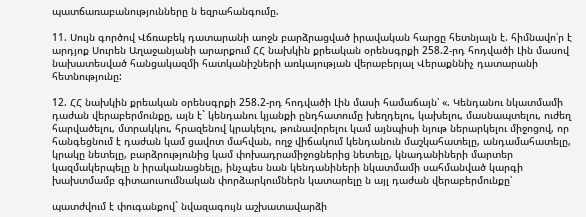պատճառաբանությունները ն եզրահանգումը.

11. Սույն գործով Վճռաբեկ դատարանի աոջն բարձրացված իրավական հարցը հետնյալն է. հիմնավո՛ր է արդյոք Սուրեն Աղաջանյանի արարքում ՀՀ նախկին քրեական օրենսգրքի 258.2-րդ հոդվածի Լին մասով նախատեսված հանցակազմի հատկանիշների առկայության վերաբերյալ Վերաքննիչ դատարանի հետնությունը:

12. ՀՀ նախկին քրեական օրենսգրքի 258.2-րդ հոդվածի Լին մասի համաճայն՝ «. Կենդանու նկատմամի դաժան վերաբերմունքը, այն է` կենդանու կյանքի ընդհատումը խեղդելու, կախելու, մասնապտելու, ուժեղ հարվածելու, մտրակկու, հրազենով կրակելու, թունավորելու կամ այնպիսի նյութ ներարկելու միջոցով, որ հանգեցնում է դաժան կամ ցավոտ մահվան, ողջ վիճակում կենդանուն մաշկահատելը, անդամահատելը, կրակը նետելը, բարձրությունից կամ փոխադրամիջոցներից նետելը, կնադանիների մարտեր կազմակերպելը ն իրականացնելը, ինչպես նան կենդանիների նկատմամի սահմանված կարգի խախտմամբ գիտաուսումնական փորձարկումներն կատարելը ն այլ դաժան վերաբերմունքը՝

պատժվում է փուգանքով` նվազագույն աշխատավարձի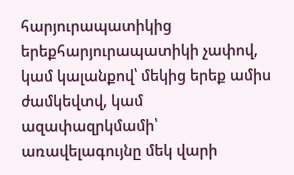հարյուրապատիկից երեքհարյուրապատիկի չափով, կամ կալանքով՝ մեկից երեք ամիս ժամկեվտվ, կամ ազափազրկմամի՝ առավելագույնը մեկ վարի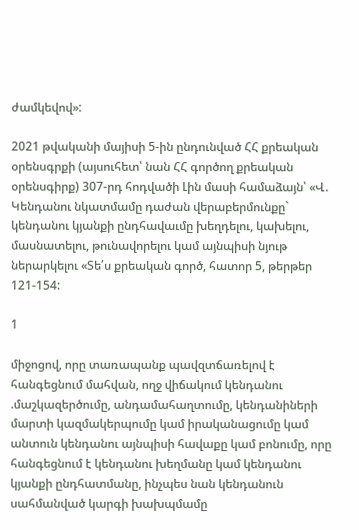ժամկեվով»:

2021 թվականի մայիսի 5-ին ընդունված ՀՀ քրեական օրենսգրքի (այսուհետ՝ նան ՀՀ գործող քրեական օրենսգիրք) 307-րդ հոդվածի Լին մասի համաձայն՝ «Վ. Կենդանու նկատմամը դաժան վերաբերմունքը` կենդանու կյանքի ընդհավաւմը խեղդելու, կախելու, մասնատելու, թունավորելու կամ այնպիսի նյութ ներարկելու «Տե՛ս քրեական գործ, հատոր 5, թերթեր 121-154:

1

միջոցով, որը տառապանք պավզտճառելով է հանգեցնում մահվան, ողջ վիճակում կենդանու .մաշկազերծումը, անդամահաղտումը, կենդանիների մարտի կազմակերպումը կամ իրականացումը կամ անտուն կենդանու այնպիսի հավաքը կամ բոնումը, որը հանգեցնում է կենդանու խեղմանը կամ կենդանու կյանքի ընդհատմանը, ինչպես նան կենդանուն սահմանված կարգի խախպմամը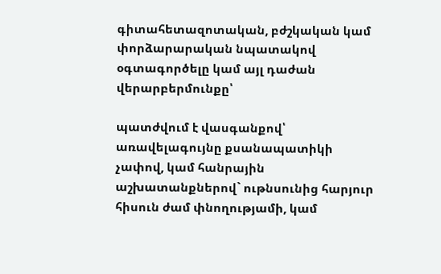գիտահետազոտական, բժշկական կամ փորձարարական նպատակով օգտագործելը կամ այլ դաժան վերարբերմունքը՝

պատժվում է վասգանքով՝ առավելագույնը քսանապատիկի չափով, կամ հանրային աշխատանքներով` ութնսունից հարյուր հիսուն ժամ փնողությամի, կամ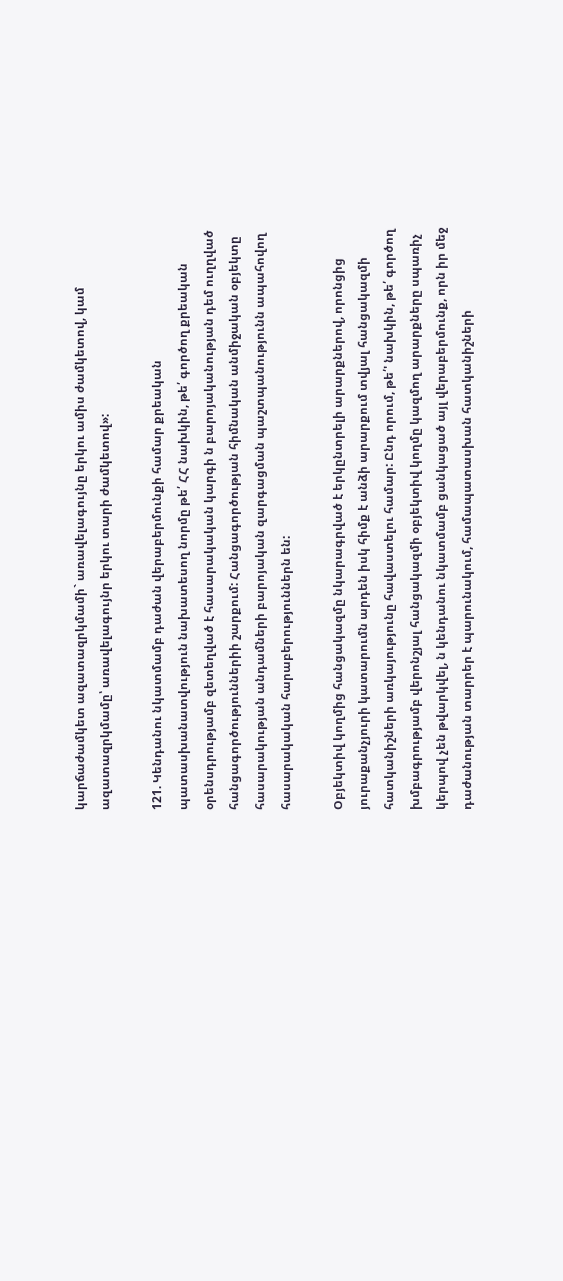կարճաժամկետ ազատազրկմամի` առավելագույնը երկու ամիս ժամկետով, կամ ազատազրկմամը՝ առավելագույնր երկու տարի ժամկետով»:

121. Կենդանու նկատմամբ դաժան վերաբերմունքի համար քրեական պատասխանատվություն նախատեսող նորմը թե՛ ՀՀ նախկին, թե՛ գործող քրեական օրենսդրությամբ զետեղված է հասարակական կարգի ն բարոյականության դեմ ուղղված հանցագործություններիի շարքում: Հանցագործության հիմնական անմիջական օբյեկտը հասարակության անդամների բարոյական զարգացման պաշտպանությունն ապահովող հասարակական հարաբերություններն են:

Օբյեկտիվ կողմից հանցակազմը նկարագրված է երկընտրելի արարքներով, որոնցից յուրաքանչյուրի կատարումն արդեն իսկ հիմք է անձի արարքում տվյալ հանցակազմի հատկանիշների առկայությունը հավաստելու համար: Ընդ որում, թե՛' նախկին, թե՛ գործող խմբագրությամբ վերոնշյալ հանցակազմի օբյեկտիվ կողմը կազմող արարքները սպառիչ կերպով չեն թվարկվել, ն կենդանու նկատմամբ ցանկացած այլ վերաբերմունք, որն իր մեջ դաժանության տարրեր է պարունակում, համապատասխան հատկանիշների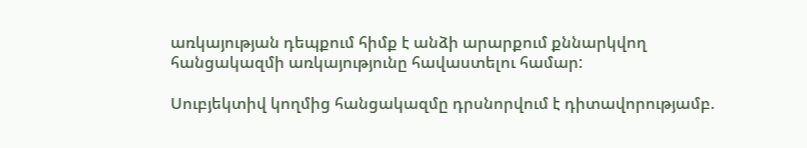առկայության դեպքում հիմք է անձի արարքում քննարկվող հանցակազմի առկայությունը հավաստելու համար:

Սուբյեկտիվ կողմից հանցակազմը դրսնորվում է դիտավորությամբ.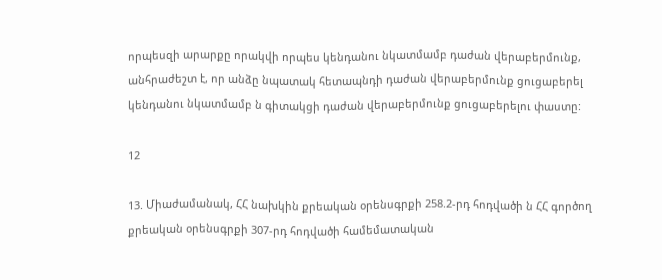որպեսզի արարքը որակվի որպես կենդանու նկատմամբ դաժան վերաբերմունք, անհրաժեշտ է, որ անձը նպատակ հետապնդի դաժան վերաբերմունք ցուցաբերել կենդանու նկատմամբ ն գիտակցի դաժան վերաբերմունք ցուցաբերելու փաստը:

12

13. Միաժամանակ, ՀՀ նախկին քրեական օրենսգրքի 258.2-րդ հոդվածի ն ՀՀ գործող քրեական օրենսգրքի 307-րդ հոդվածի համեմատական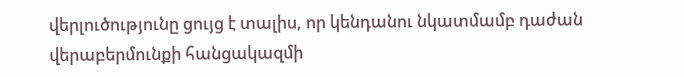վերլուծությունը ցույց է տալիս, որ կենդանու նկատմամբ դաժան վերաբերմունքի հանցակազմի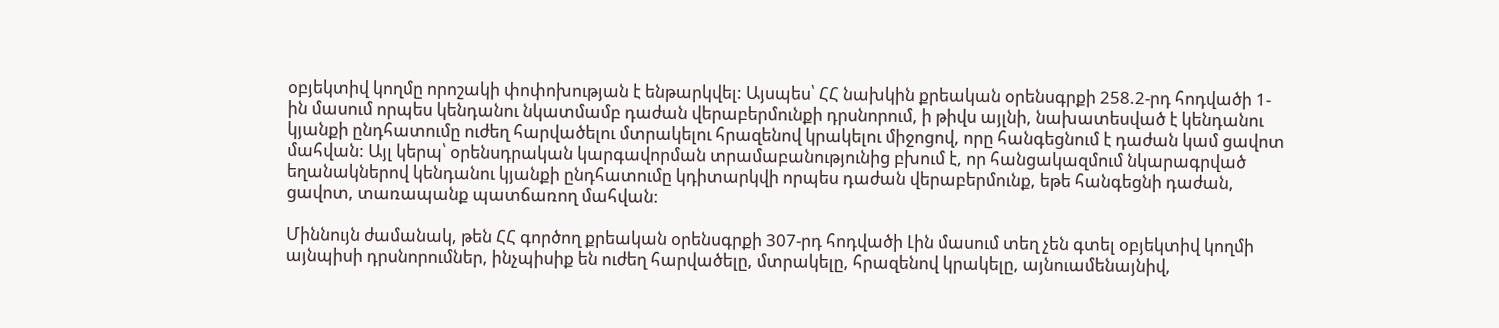օբյեկտիվ կողմը որոշակի փոփոխության է ենթարկվել: Այսպես՝ ՀՀ նախկին քրեական օրենսգրքի 258.2-րդ հոդվածի 1-ին մասում որպես կենդանու նկատմամբ դաժան վերաբերմունքի դրսնորում, ի թիվս այլնի, նախատեսված է կենդանու կյանքի ընդհատումը ուժեղ հարվածելու մտրակելու հրազենով կրակելու միջոցով, որը հանգեցնում է դաժան կամ ցավոտ մահվան: Այլ կերպ՝ օրենսդրական կարգավորման տրամաբանությունից բխում է, որ հանցակազմում նկարագրված եղանակներով կենդանու կյանքի ընդհատումը կդիտարկվի որպես դաժան վերաբերմունք, եթե հանգեցնի դաժան, ցավոտ, տառապանք պատճառող մահվան:

Միննույն ժամանակ, թեն ՀՀ գործող քրեական օրենսգրքի 307-րդ հոդվածի Լին մասում տեղ չեն գտել օբյեկտիվ կողմի այնպիսի դրսնորումներ, ինչպիսիք են ուժեղ հարվածելը, մտրակելը, հրազենով կրակելը, այնուամենայնիվ,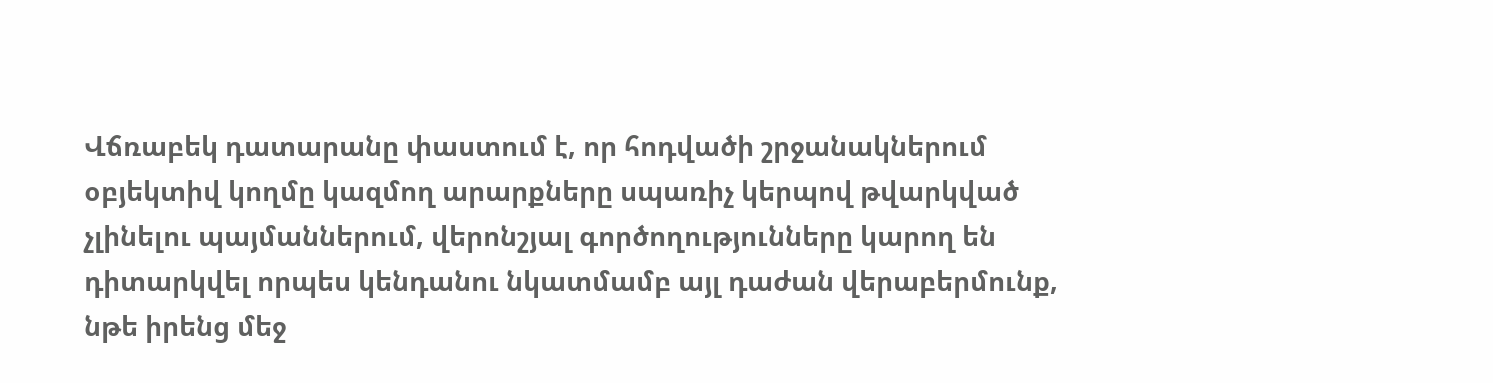Վճռաբեկ դատարանը փաստում է, որ հոդվածի շրջանակներում օբյեկտիվ կողմը կազմող արարքները սպառիչ կերպով թվարկված չլինելու պայմաններում, վերոնշյալ գործողությունները կարող են դիտարկվել որպես կենդանու նկատմամբ այլ դաժան վերաբերմունք, նթե իրենց մեջ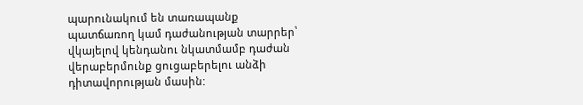պարունակում են տառապանք պատճառող կամ դաժանության տարրեր՝ վկայելով կենդանու նկատմամբ դաժան վերաբերմունք ցուցաբերելու անձի դիտավորության մասին: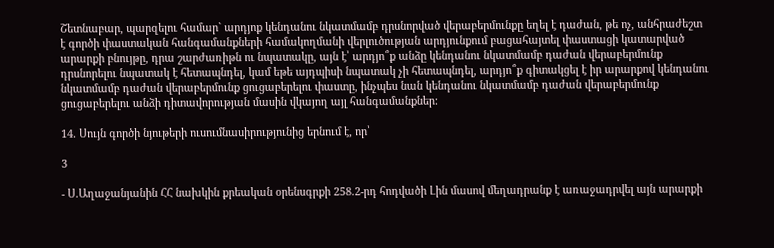Շետնաբար, պարզելու համար` արդյոք կենդանու նկատմամբ դրսնորված վերաբերմունքը եղել է դաժան, թե ոչ, անհրաժեշտ է գործի փաստական հանգամանքների համակողմանի վերլուծության արդյունքում բացահայտել փաստացի կատարված արարքի բնույթը, դրա շարժառիթն ու նպատակը, այն է՝ արդյո՞ք անձը կենդանու նկատմամբ դաժան վերաբերմունք դրսնորելու նպատակ է հետապնդել, կամ եթե այդպիսի նպատակ չի հետապնդել, արդյո՞ք գիտակցել է իր արարքով կենդանու նկատմամբ դաժան վերաբերմունք ցուցաբերելու փաստը, ինչպես նան կենդանու նկատմամբ դաժան վերաբերմունք ցուցաբերելու անձի դիտավորության մասին վկայող այլ հանգամանքներ:

14. Սույն գործի նյութերի ուսումնասիրությունից երնում է, որ՝

3

- Ս.Աղաջանյանին ՀՀ նախկին քրեական օրենսգրքի 258.2-րդ հոդվածի Լին մասով մեղադրանք է առաջադրվել այն արարքի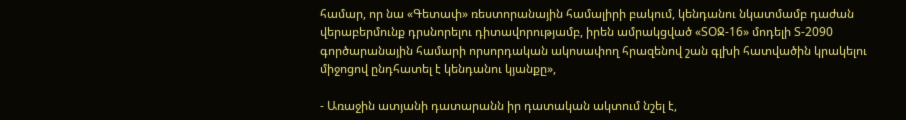համար, որ նա «Գետափ» ռեստորանային համալիրի բակում, կենդանու նկատմամբ դաժան վերաբերմունք դրսնորելու դիտավորությամբ, իրեն ամրակցված «ՏՕՋ-16» մոդելի Տ-2090 գործարանային համարի որսորդական ակոսափող հրազենով շան գլխի հատվածին կրակելու միջոցով ընդհատել է կենդանու կյանքը»,

- Առաջին ատյանի դատարանն իր դատական ակտում նշել է,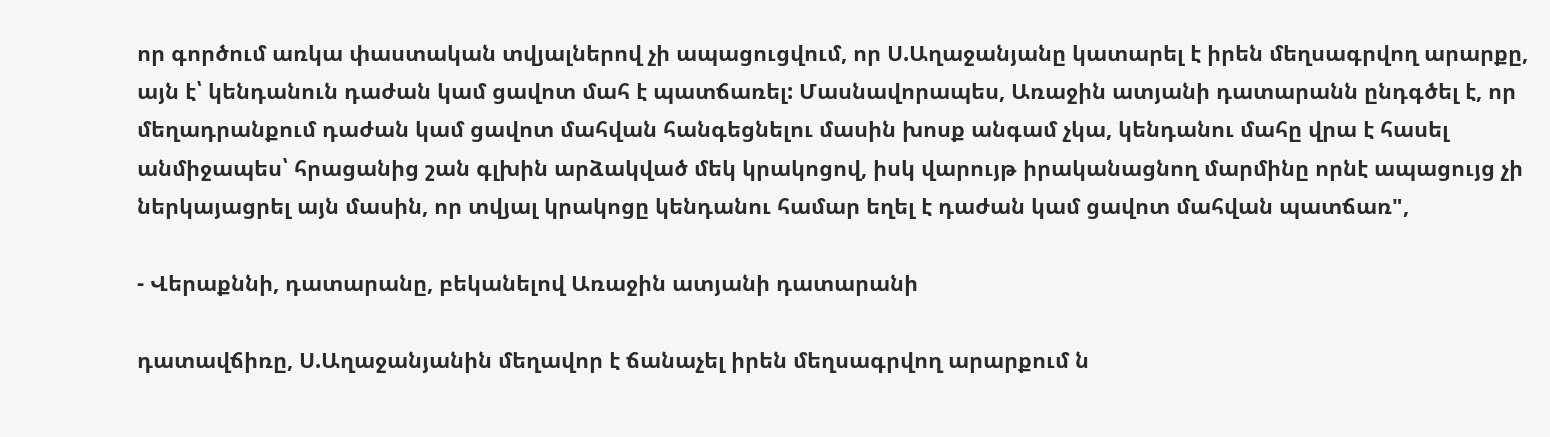որ գործում առկա փաստական տվյալներով չի ապացուցվում, որ Ս.Աղաջանյանը կատարել է իրեն մեղսագրվող արարքը, այն է՝ կենդանուն դաժան կամ ցավոտ մահ է պատճառել: Մասնավորապես, Առաջին ատյանի դատարանն ընդգծել է, որ մեղադրանքում դաժան կամ ցավոտ մահվան հանգեցնելու մասին խոսք անգամ չկա, կենդանու մահը վրա է հասել անմիջապես՝ հրացանից շան գլխին արձակված մեկ կրակոցով, իսկ վարույթ իրականացնող մարմինը որնէ ապացույց չի ներկայացրել այն մասին, որ տվյալ կրակոցը կենդանու համար եղել է դաժան կամ ցավոտ մահվան պատճառ",

- Վերաքննի, դատարանը, բեկանելով Առաջին ատյանի դատարանի

դատավճիռը, Ս.Աղաջանյանին մեղավոր է ճանաչել իրեն մեղսագրվող արարքում ն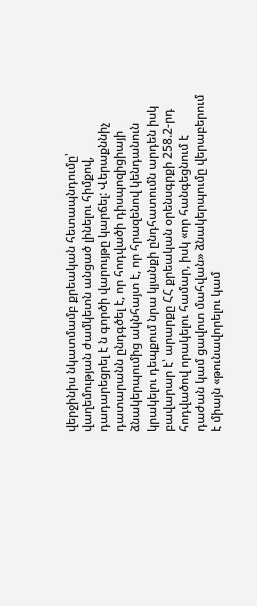վերջինիս նկատմամբ քրեական հետապնդումը՝ վաղեմության ժամկետն անցած լինելու հիմքով, դադարեցրել է ն գործի վարույթը կարճել: Վերաքննիչ դատարանն ընդգծել է, որ հոդվածի դիսպոզիցիայի ձնակերպումից ակնհայտ է, որ հրազենով կենդանուն կրակելու դեպքում նրա կյանքի ընդհատումն արդեն իսկ բավարար է՝ արարքը ՀՀ քրեական օրենսգրքի 258.2-րդ հոդվածով որակելու համար, իսկ «որ հանգեցնում է դաժան կամ ցավոտ մահվան» ձնակերպումը վերաբերում է միայն «թունավորելու կամ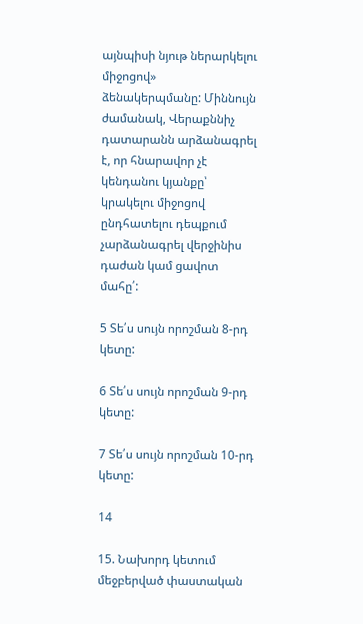այնպիսի նյութ ներարկելու միջոցով» ձենակերպմանը: Միննույն ժամանակ, Վերաքննիչ դատարանն արձանագրել է, որ հնարավոր չէ կենդանու կյանքը՝ կրակելու միջոցով ընդհատելու դեպքում չարձանագրել վերջինիս դաժան կամ ցավոտ մահը՛:

5 Տե՛ս սույն որոշման 8-րդ կետը:

6 Տե՛ս սույն որոշման 9-րդ կետը:

7 Տե՛ս սույն որոշման 10-րդ կետը:

14

15. Նախորդ կետում մեջբերված փաստական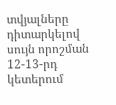տվյալները դիտարկելով սույն որոշման 12-13-րդ կետերում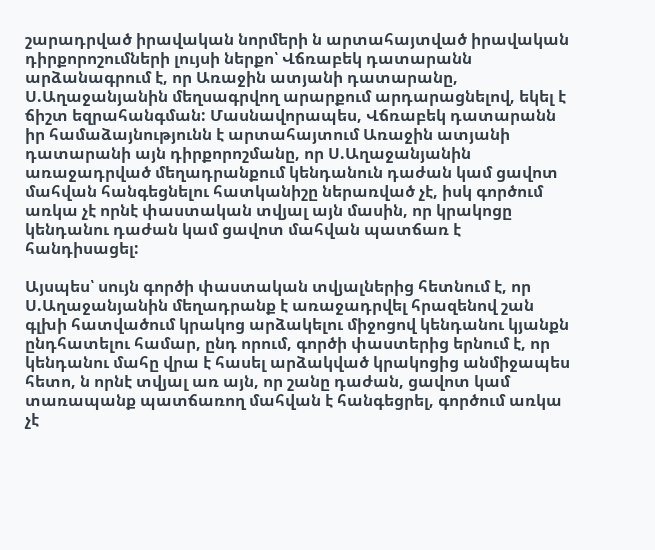շարադրված իրավական նորմերի ն արտահայտված իրավական դիրքորոշումների լույսի ներքո՝ Վճռաբեկ դատարանն արձանագրում է, որ Առաջին ատյանի դատարանը, Ս.Աղաջանյանին մեղսագրվող արարքում արդարացնելով, եկել է ճիշտ եզրահանգման: Մասնավորապես, Վճռաբեկ դատարանն իր համաձայնությունն է արտահայտում Առաջին ատյանի դատարանի այն դիրքորոշմանը, որ Ս.Աղաջանյանին առաջադրված մեղադրանքում կենդանուն դաժան կամ ցավոտ մահվան հանգեցնելու հատկանիշը ներառված չէ, իսկ գործում առկա չէ որնէ փաստական տվյալ այն մասին, որ կրակոցը կենդանու դաժան կամ ցավոտ մահվան պատճառ է հանդիսացել:

Այսպես՝ սույն գործի փաստական տվյալներից հետնում է, որ Ս.Աղաջանյանին մեղադրանք է առաջադրվել հրազենով շան գլխի հատվածում կրակոց արձակելու միջոցով կենդանու կյանքն ընդհատելու համար, ընդ որում, գործի փաստերից երնում է, որ կենդանու մահը վրա է հասել արձակված կրակոցից անմիջապես հետո, ն որնէ տվյալ առ այն, որ շանը դաժան, ցավոտ կամ տառապանք պատճառող մահվան է հանգեցրել, գործում առկա չէ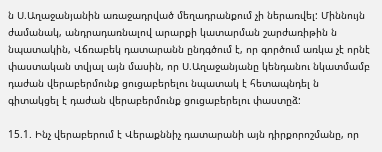ն Ս.Աղաջանյանին առաջադրված մեղադրանքում չի ներառվել: Միննույն ժամանակ, անդրադառնալով արարքի կատարման շարժառիթին ն նպատակին, Վճռաբեկ դատարանն ընդգծում է, որ գործում առկա չէ որնէ փաստական տվյալ այն մասին, որ Ս.Աղաջանյանը կենդանու նկատմամբ դաժան վերաբերմունք ցուցաբերելու նպատակ է հետապնդել ն գիտակցել է դաժան վերաբերմունք ցուցաբերելու փաստըձ:

15.1. Ինչ վերաբերում է Վերաքննիչ դատարանի այն դիրքորոշմանը, որ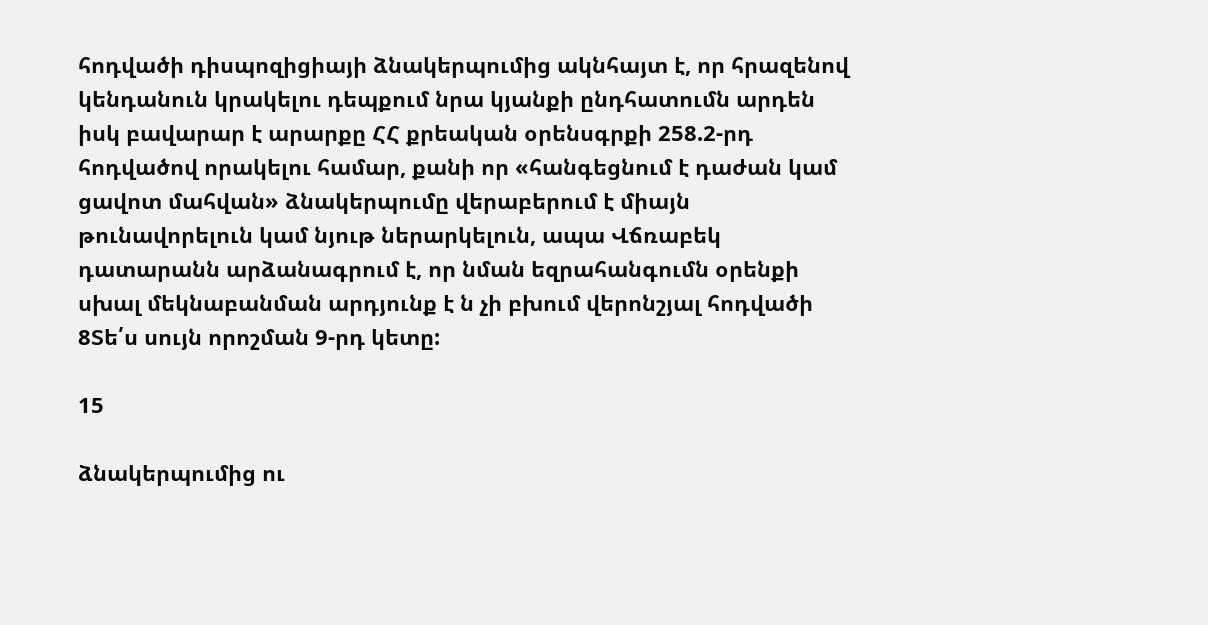հոդվածի դիսպոզիցիայի ձնակերպումից ակնհայտ է, որ հրազենով կենդանուն կրակելու դեպքում նրա կյանքի ընդհատումն արդեն իսկ բավարար է արարքը ՀՀ քրեական օրենսգրքի 258.2-րդ հոդվածով որակելու համար, քանի որ «հանգեցնում է դաժան կամ ցավոտ մահվան» ձնակերպումը վերաբերում է միայն թունավորելուն կամ նյութ ներարկելուն, ապա Վճռաբեկ դատարանն արձանագրում է, որ նման եզրահանգումն օրենքի սխալ մեկնաբանման արդյունք է ն չի բխում վերոնշյալ հոդվածի 8Տե՛ս սույն որոշման 9-րդ կետը:

15

ձնակերպումից ու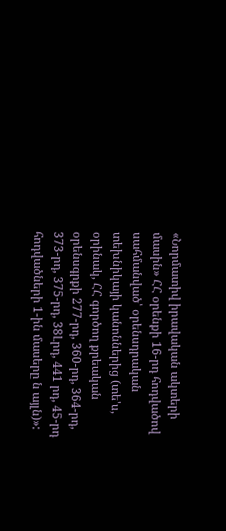«Նորմատիվ իրավական ակտերի մասին» ՀՀ օրենքի 16-րդ հոդվածով սահմանված՝ օրենսդրական տեխնիկայի կանոններից (տե'ս, օրինակ, ՀՀ գործող քրեական օրենսգրքի 277-րդ, 360-րդ, 364-րդ, 373-րդ, 375-րդ, 38Լրդ, 441 րդ, 45-րդ հոդվածների 1-ին մասերը ն այլն)»: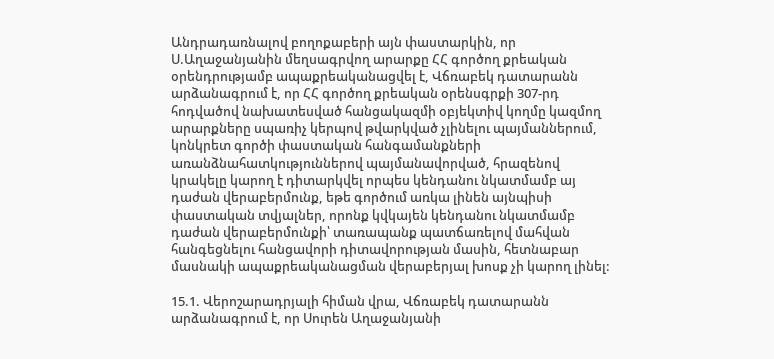Անդրադառնալով բողոքաբերի այն փաստարկին, որ Ս.Աղաջանյանին մեղսագրվող արարքը ՀՀ գործող քրեական օրենդրությամբ ապաքրեականացվել է, Վճռաբեկ դատարանն արձանագրում է, որ ՀՀ գործող քրեական օրենսգրքի 307-րդ հոդվածով նախատեսված հանցակազմի օբյեկտիվ կողմը կազմող արարքները սպառիչ կերպով թվարկված չլինելու պայմաններում, կոնկրետ գործի փաստական հանգամանքների առանձնահատկություններով պայմանավորված, հրազենով կրակելը կարող է դիտարկվել որպես կենդանու նկատմամբ այ դաժան վերաբերմունք, եթե գործում առկա լինեն այնպիսի փաստական տվյալներ, որոնք կվկայեն կենդանու նկատմամբ դաժան վերաբերմունքի՝ տառապանք պատճառելով մահվան հանգեցնելու հանցավորի դիտավորության մասին, հետնաբար մասնակի ապաքրեականացման վերաբերյալ խոսք չի կարող լինել:

15.1. Վերոշարադրյալի հիման վրա, Վճռաբեկ դատարանն արձանագրում է, որ Սուրեն Աղաջանյանի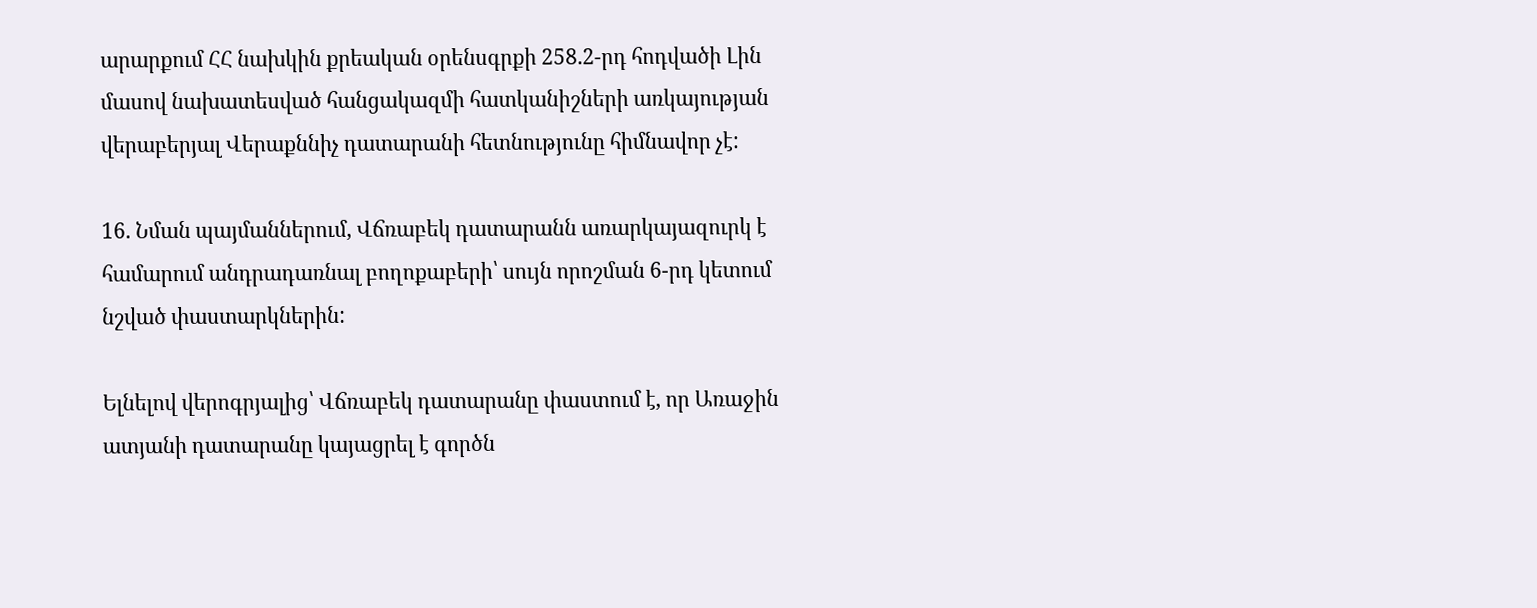արարքում ՀՀ նախկին քրեական օրենսգրքի 258.2-րդ հոդվածի Լին մասով նախատեսված հանցակազմի հատկանիշների առկայության վերաբերյալ Վերաքննիչ դատարանի հետնությունը հիմնավոր չէ:

16. Նման պայմաններում, Վճռաբեկ դատարանն առարկայազուրկ է համարում անդրադառնալ բողոքաբերի՝ սույն որոշման 6-րդ կետում նշված փաստարկներին:

Ելնելով վերոգրյալից՝ Վճռաբեկ դատարանը փաստում է, որ Առաջին ատյանի դատարանը կայացրել է գործն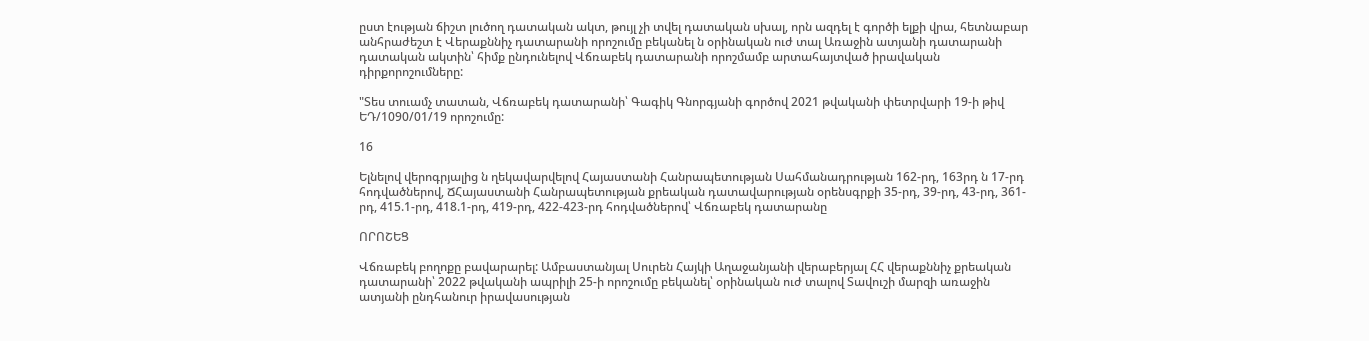ըստ էության ճիշտ լուծող դատական ակտ, թույլ չի տվել դատական սխալ, որն ազդել է գործի ելքի վրա, հետնաբար անհրաժեշտ է Վերաքննիչ դատարանի որոշումը բեկանել ն օրինական ուժ տալ Առաջին ատյանի դատարանի դատական ակտին՝ հիմք ընդունելով Վճռաբեկ դատարանի որոշմամբ արտահայտված իրավական դիրքորոշումները:

"Տես տուամչ տատան, Վճռաբեկ դատարանի՝ Գագիկ Գնորգյանի գործով 2021 թվականի փետրվարի 19-ի թիվ ԵԴ/1090/01/19 որոշումը:

16

Ելնելով վերոգրյալից ն ղեկավարվելով Հայաստանի Հանրապետության Սահմանադրության 162-րդ, 163րդ ն 17-րդ հոդվածներով, ՃՀայաստանի Հանրապետության քրեական դատավարության օրենսգրքի 35-րդ, 39-րդ, 43-րդ, 361-րդ, 415.1-րդ, 418.1-րդ, 419-րդ, 422-423-րդ հոդվածներով՝ Վճռաբեկ դատարանը

ՈՐՈՇԵՑ

Վճռաբեկ բողոքը բավարարել: Ամբաստանյալ Սուրեն Հայկի Աղաջանյանի վերաբերյալ ՀՀ վերաքննիչ քրեական դատարանի՝ 2022 թվականի ապրիլի 25-ի որոշումը բեկանել՝ օրինական ուժ տալով Տավուշի մարզի առաջին ատյանի ընդհանուր իրավասության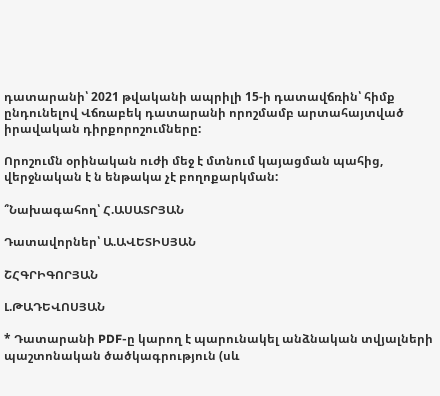դատարանի՝ 2021 թվականի ապրիլի 15-ի դատավճռին՝ հիմք ընդունելով Վճռաբեկ դատարանի որոշմամբ արտահայտված իրավական դիրքորոշումները:

Որոշումն օրինական ուժի մեջ է մտնում կայացման պահից, վերջնական է ն ենթակա չէ բողոքարկման:

՞Նախագահող՝ Հ.ԱՍԱՏՐՅԱՆ

Դատավորներ՝ Ա.ԱՎԵՏԻՍՅԱՆ

ՇՀԳՐԻԳՈՐՅԱՆ

Լ.ԹԱԴԵՎՈՍՅԱՆ

* Դատարանի PDF-ը կարող է պարունակել անձնական տվյալների պաշտոնական ծածկագրություն (սև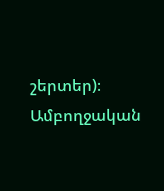շերտեր)։ Ամբողջական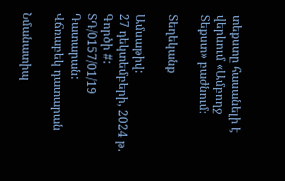տեքստը հասանելի է վերևում «Ամբողջ Տեքստ» բաժնում։

Տեղեկանք

Ամսաթիվ:
27 դեկտեմբերի, 2024 թ.
Գործի #:
ՏԴ/0157/01/19
Դատարան:
Վճռաբեկ դատարան

Նմանատիպ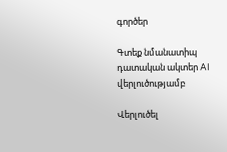գործեր

Գտեք նմանատիպ դատական ակտեր AI վերլուծությամբ

Վերլուծել